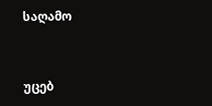საღამო


უცებ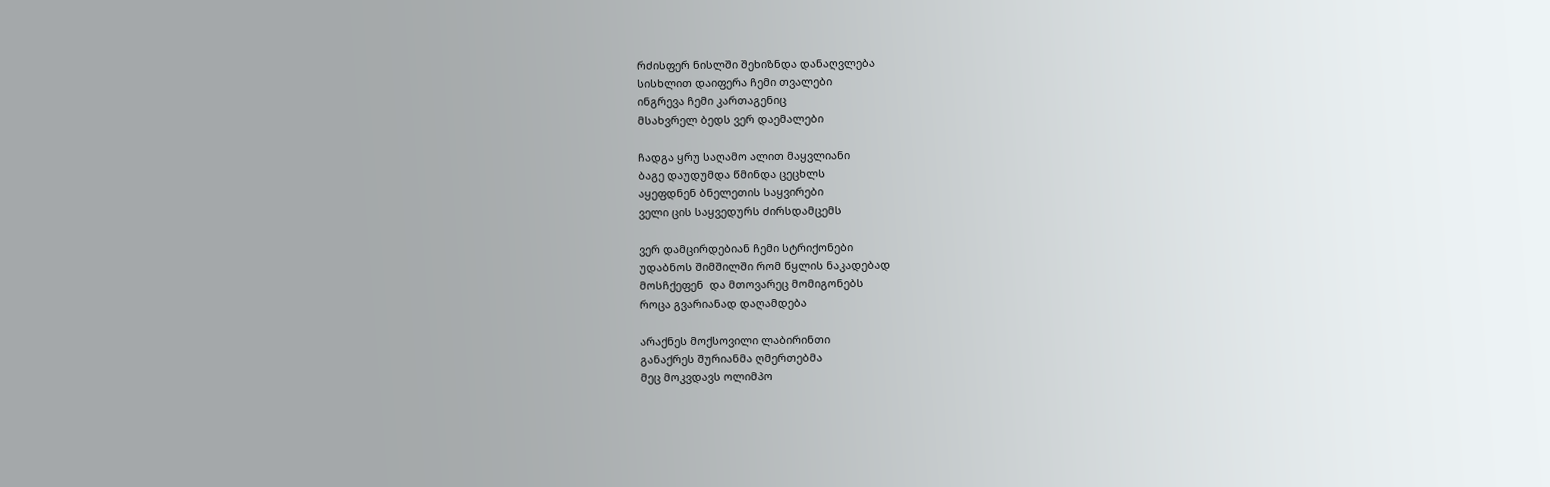რძისფერ ნისლში შეხიზნდა დანაღვლება
სისხლით დაიფერა ჩემი თვალები
ინგრევა ჩემი კართაგენიც
მსახვრელ ბედს ვერ დაემალები

ჩადგა ყრუ საღამო ალით მაყვლიანი
ბაგე დაუდუმდა წმინდა ცეცხლს
აყეფდნენ ბნელეთის საყვირები
ველი ცის საყვედურს ძირსდამცემს

ვერ დამცირდებიან ჩემი სტრიქონები
უდაბნოს შიმშილში რომ წყლის ნაკადებად
მოსჩქეფენ  და მთოვარეც მომიგონებს
როცა გვარიანად დაღამდება

არაქნეს მოქსოვილი ლაბირინთი
განაქრეს შურიანმა ღმერთებმა
მეც მოკვდავს ოლიმპო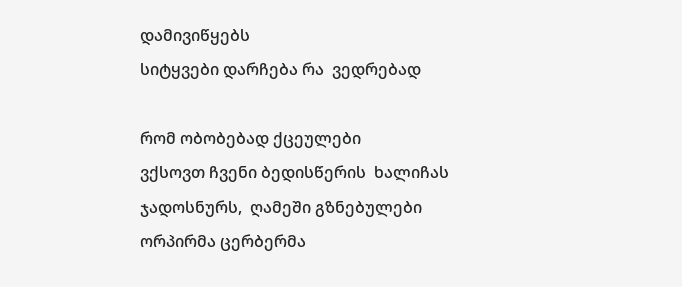დამივიწყებს
სიტყვები დარჩება რა  ვედრებად

რომ ობობებად ქცეულები
ვქსოვთ ჩვენი ბედისწერის  ხალიჩას
ჯადოსნურს,  ღამეში გზნებულები
ორპირმა ცერბერმა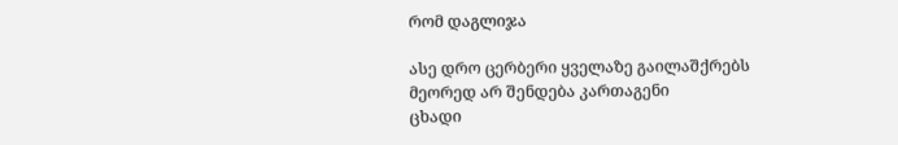რომ დაგლიჯა

ასე დრო ცერბერი ყველაზე გაილაშქრებს
მეორედ არ შენდება კართაგენი
ცხადი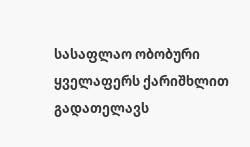სასაფლაო ობობური
ყველაფერს ქარიშხლით გადათელავს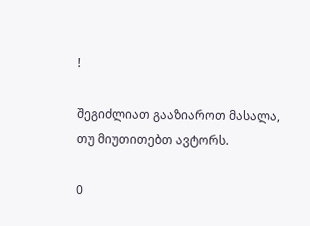!

შეგიძლიათ გააზიაროთ მასალა, თუ მიუთითებთ ავტორს.

0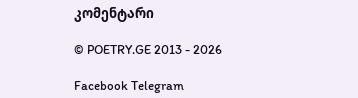კომენტარი

© POETRY.GE 2013 - 2026

Facebook Telegram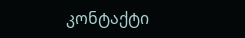კონტაქტი